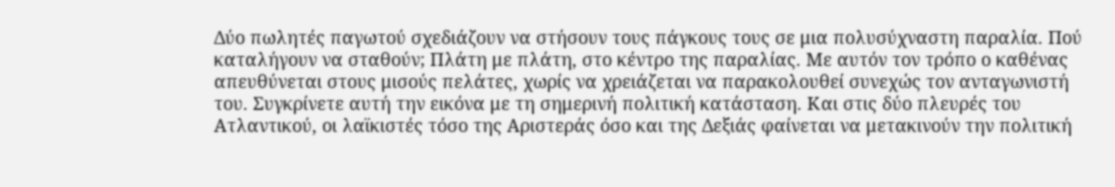Δύο πωλητές παγωτού σχεδιάζουν να στήσουν τους πάγκους τους σε μια πολυσύχναστη παραλία. Πού καταλήγουν να σταθούν; Πλάτη με πλάτη, στο κέντρο της παραλίας. Με αυτόν τον τρόπο ο καθένας απευθύνεται στους μισούς πελάτες, χωρίς να χρειάζεται να παρακολουθεί συνεχώς τον ανταγωνιστή του. Συγκρίνετε αυτή την εικόνα με τη σημερινή πολιτική κατάσταση. Και στις δύο πλευρές του Ατλαντικού, οι λαϊκιστές τόσο της Αριστεράς όσο και της Δεξιάς φαίνεται να μετακινούν την πολιτική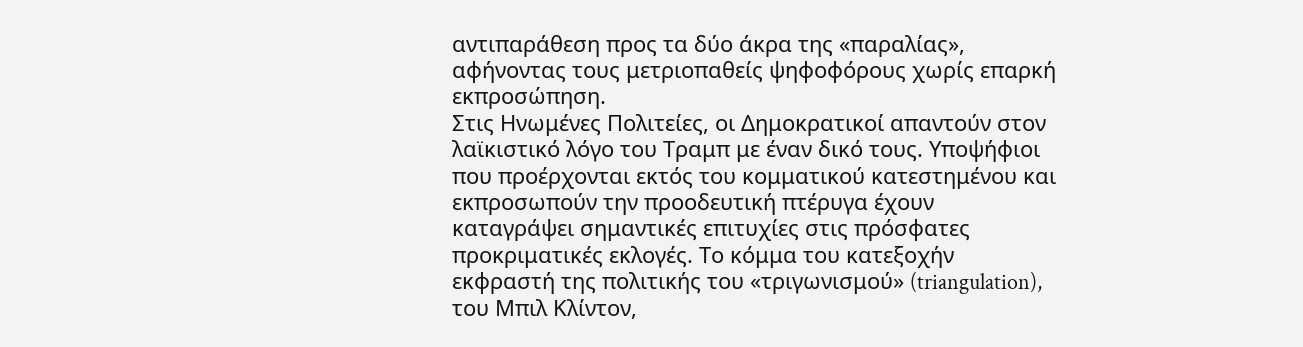αντιπαράθεση προς τα δύο άκρα της «παραλίας», αφήνοντας τους μετριοπαθείς ψηφοφόρους χωρίς επαρκή εκπροσώπηση.
Στις Ηνωμένες Πολιτείες, οι Δημοκρατικοί απαντούν στον λαϊκιστικό λόγο του Τραμπ με έναν δικό τους. Υποψήφιοι που προέρχονται εκτός του κομματικού κατεστημένου και εκπροσωπούν την προοδευτική πτέρυγα έχουν καταγράψει σημαντικές επιτυχίες στις πρόσφατες προκριματικές εκλογές. Το κόμμα του κατεξοχήν εκφραστή της πολιτικής του «τριγωνισμού» (triangulation), του Μπιλ Κλίντον,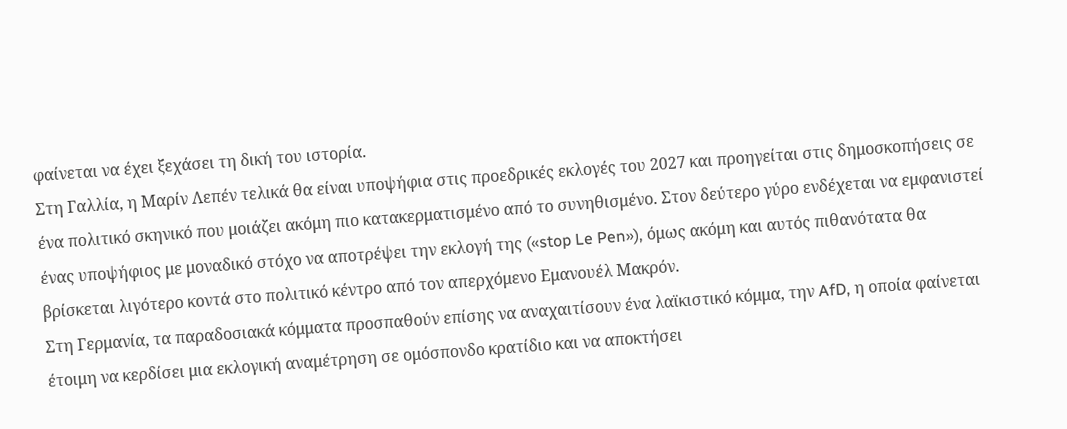φαίνεται να έχει ξεχάσει τη δική του ιστορία.
Στη Γαλλία, η Μαρίν Λεπέν τελικά θα είναι υποψήφια στις προεδρικές εκλογές του 2027 και προηγείται στις δημοσκοπήσεις σε ένα πολιτικό σκηνικό που μοιάζει ακόμη πιο κατακερματισμένο από το συνηθισμένο. Στον δεύτερο γύρο ενδέχεται να εμφανιστεί ένας υποψήφιος με μοναδικό στόχο να αποτρέψει την εκλογή της («stop Le Pen»), όμως ακόμη και αυτός πιθανότατα θα βρίσκεται λιγότερο κοντά στο πολιτικό κέντρο από τον απερχόμενο Εμανουέλ Μακρόν.
Στη Γερμανία, τα παραδοσιακά κόμματα προσπαθούν επίσης να αναχαιτίσουν ένα λαϊκιστικό κόμμα, την AfD, η οποία φαίνεται έτοιμη να κερδίσει μια εκλογική αναμέτρηση σε ομόσπονδο κρατίδιο και να αποκτήσει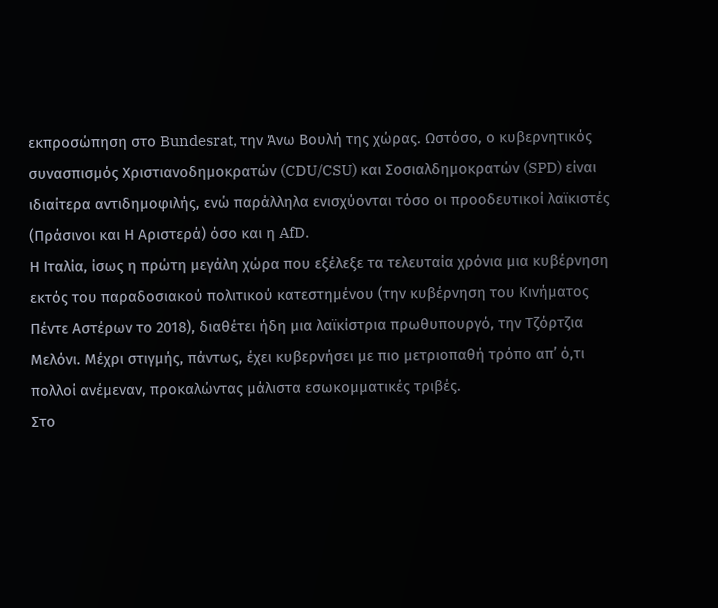εκπροσώπηση στο Bundesrat, την Άνω Βουλή της χώρας. Ωστόσο, ο κυβερνητικός συνασπισμός Χριστιανοδημοκρατών (CDU/CSU) και Σοσιαλδημοκρατών (SPD) είναι ιδιαίτερα αντιδημοφιλής, ενώ παράλληλα ενισχύονται τόσο οι προοδευτικοί λαϊκιστές (Πράσινοι και Η Αριστερά) όσο και η AfD.
Η Ιταλία, ίσως η πρώτη μεγάλη χώρα που εξέλεξε τα τελευταία χρόνια μια κυβέρνηση εκτός του παραδοσιακού πολιτικού κατεστημένου (την κυβέρνηση του Κινήματος Πέντε Αστέρων το 2018), διαθέτει ήδη μια λαϊκίστρια πρωθυπουργό, την Τζόρτζια Μελόνι. Μέχρι στιγμής, πάντως, έχει κυβερνήσει με πιο μετριοπαθή τρόπο απ’ ό,τι πολλοί ανέμεναν, προκαλώντας μάλιστα εσωκομματικές τριβές.
Στο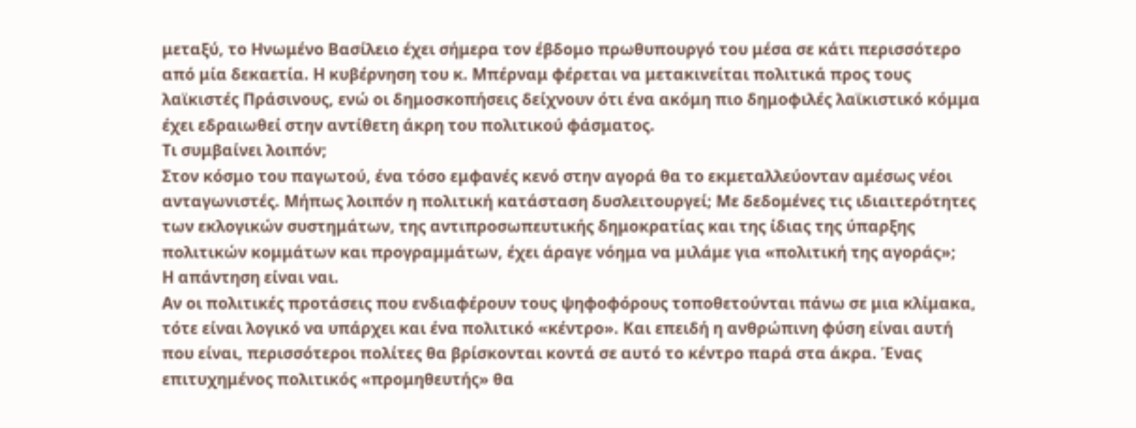μεταξύ, το Ηνωμένο Βασίλειο έχει σήμερα τον έβδομο πρωθυπουργό του μέσα σε κάτι περισσότερο από μία δεκαετία. Η κυβέρνηση του κ. Μπέρναμ φέρεται να μετακινείται πολιτικά προς τους λαϊκιστές Πράσινους, ενώ οι δημοσκοπήσεις δείχνουν ότι ένα ακόμη πιο δημοφιλές λαϊκιστικό κόμμα έχει εδραιωθεί στην αντίθετη άκρη του πολιτικού φάσματος.
Τι συμβαίνει λοιπόν;
Στον κόσμο του παγωτού, ένα τόσο εμφανές κενό στην αγορά θα το εκμεταλλεύονταν αμέσως νέοι ανταγωνιστές. Μήπως λοιπόν η πολιτική κατάσταση δυσλειτουργεί; Με δεδομένες τις ιδιαιτερότητες των εκλογικών συστημάτων, της αντιπροσωπευτικής δημοκρατίας και της ίδιας της ύπαρξης πολιτικών κομμάτων και προγραμμάτων, έχει άραγε νόημα να μιλάμε για «πολιτική της αγοράς»;
Η απάντηση είναι ναι.
Αν οι πολιτικές προτάσεις που ενδιαφέρουν τους ψηφοφόρους τοποθετούνται πάνω σε μια κλίμακα, τότε είναι λογικό να υπάρχει και ένα πολιτικό «κέντρο». Και επειδή η ανθρώπινη φύση είναι αυτή που είναι, περισσότεροι πολίτες θα βρίσκονται κοντά σε αυτό το κέντρο παρά στα άκρα. Ένας επιτυχημένος πολιτικός «προμηθευτής» θα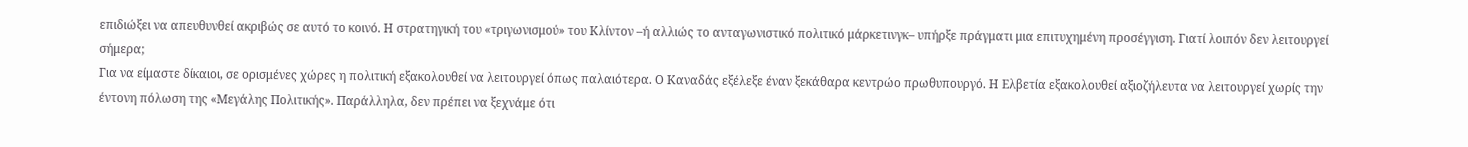επιδιώξει να απευθυνθεί ακριβώς σε αυτό το κοινό. Η στρατηγική του «τριγωνισμού» του Κλίντον –ή αλλιώς το ανταγωνιστικό πολιτικό μάρκετινγκ– υπήρξε πράγματι μια επιτυχημένη προσέγγιση. Γιατί λοιπόν δεν λειτουργεί σήμερα;
Για να είμαστε δίκαιοι, σε ορισμένες χώρες η πολιτική εξακολουθεί να λειτουργεί όπως παλαιότερα. Ο Καναδάς εξέλεξε έναν ξεκάθαρα κεντρώο πρωθυπουργό. Η Ελβετία εξακολουθεί αξιοζήλευτα να λειτουργεί χωρίς την έντονη πόλωση της «Μεγάλης Πολιτικής». Παράλληλα, δεν πρέπει να ξεχνάμε ότι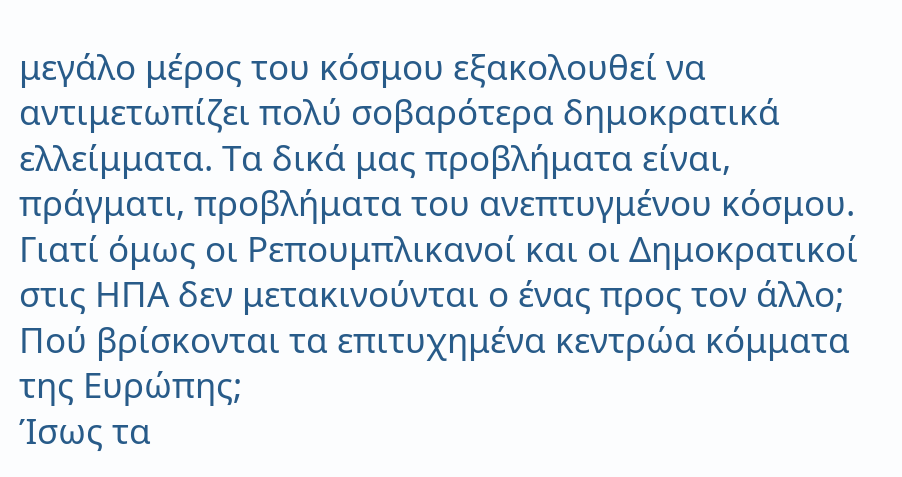μεγάλο μέρος του κόσμου εξακολουθεί να αντιμετωπίζει πολύ σοβαρότερα δημοκρατικά ελλείμματα. Τα δικά μας προβλήματα είναι, πράγματι, προβλήματα του ανεπτυγμένου κόσμου.
Γιατί όμως οι Ρεπουμπλικανοί και οι Δημοκρατικοί στις ΗΠΑ δεν μετακινούνται ο ένας προς τον άλλο; Πού βρίσκονται τα επιτυχημένα κεντρώα κόμματα της Ευρώπης;
Ίσως τα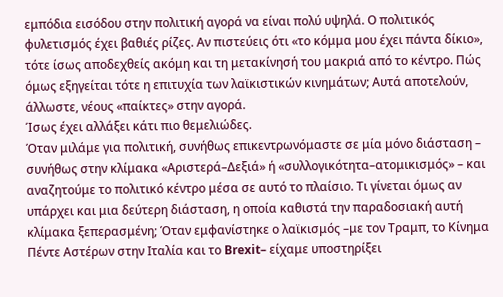εμπόδια εισόδου στην πολιτική αγορά να είναι πολύ υψηλά. Ο πολιτικός φυλετισμός έχει βαθιές ρίζες. Αν πιστεύεις ότι «το κόμμα μου έχει πάντα δίκιο», τότε ίσως αποδεχθείς ακόμη και τη μετακίνησή του μακριά από το κέντρο. Πώς όμως εξηγείται τότε η επιτυχία των λαϊκιστικών κινημάτων; Αυτά αποτελούν, άλλωστε, νέους «παίκτες» στην αγορά.
Ίσως έχει αλλάξει κάτι πιο θεμελιώδες.
Όταν μιλάμε για πολιτική, συνήθως επικεντρωνόμαστε σε μία μόνο διάσταση – συνήθως στην κλίμακα «Αριστερά–Δεξιά» ή «συλλογικότητα–ατομικισμός» – και αναζητούμε το πολιτικό κέντρο μέσα σε αυτό το πλαίσιο. Τι γίνεται όμως αν υπάρχει και μια δεύτερη διάσταση, η οποία καθιστά την παραδοσιακή αυτή κλίμακα ξεπερασμένη; Όταν εμφανίστηκε ο λαϊκισμός –με τον Τραμπ, το Κίνημα Πέντε Αστέρων στην Ιταλία και το Brexit– είχαμε υποστηρίξει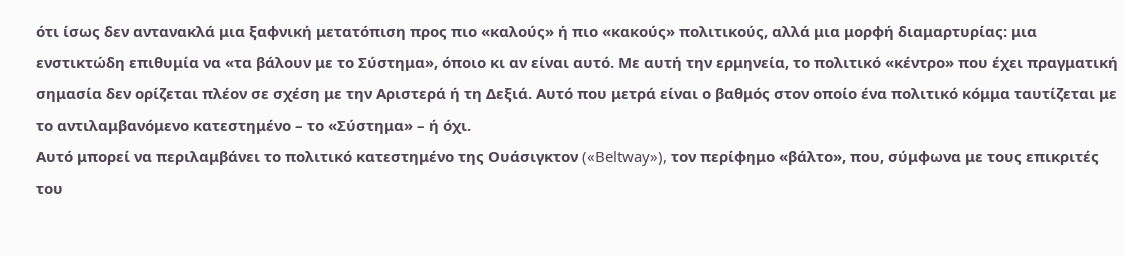ότι ίσως δεν αντανακλά μια ξαφνική μετατόπιση προς πιο «καλούς» ή πιο «κακούς» πολιτικούς, αλλά μια μορφή διαμαρτυρίας: μια ενστικτώδη επιθυμία να «τα βάλουν με το Σύστημα», όποιο κι αν είναι αυτό. Με αυτή την ερμηνεία, το πολιτικό «κέντρο» που έχει πραγματική σημασία δεν ορίζεται πλέον σε σχέση με την Αριστερά ή τη Δεξιά. Αυτό που μετρά είναι ο βαθμός στον οποίο ένα πολιτικό κόμμα ταυτίζεται με το αντιλαμβανόμενο κατεστημένο – το «Σύστημα» – ή όχι.
Αυτό μπορεί να περιλαμβάνει το πολιτικό κατεστημένο της Ουάσιγκτον («Beltway»), τον περίφημο «βάλτο», που, σύμφωνα με τους επικριτές του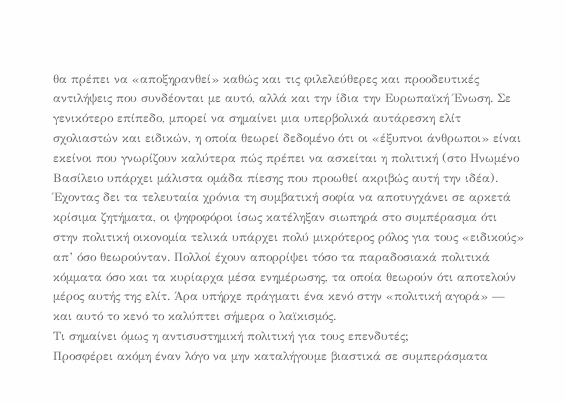θα πρέπει να «αποξηρανθεί» καθώς και τις φιλελεύθερες και προοδευτικές αντιλήψεις που συνδέονται με αυτό, αλλά και την ίδια την Ευρωπαϊκή Ένωση. Σε γενικότερο επίπεδο, μπορεί να σημαίνει μια υπερβολικά αυτάρεσκη ελίτ σχολιαστών και ειδικών, η οποία θεωρεί δεδομένο ότι οι «έξυπνοι άνθρωποι» είναι εκείνοι που γνωρίζουν καλύτερα πώς πρέπει να ασκείται η πολιτική (στο Ηνωμένο Βασίλειο υπάρχει μάλιστα ομάδα πίεσης που προωθεί ακριβώς αυτή την ιδέα).
Έχοντας δει τα τελευταία χρόνια τη συμβατική σοφία να αποτυγχάνει σε αρκετά κρίσιμα ζητήματα, οι ψηφοφόροι ίσως κατέληξαν σιωπηρά στο συμπέρασμα ότι στην πολιτική οικονομία τελικά υπάρχει πολύ μικρότερος ρόλος για τους «ειδικούς» απ’ όσο θεωρούνταν. Πολλοί έχουν απορρίψει τόσο τα παραδοσιακά πολιτικά κόμματα όσο και τα κυρίαρχα μέσα ενημέρωσης, τα οποία θεωρούν ότι αποτελούν μέρος αυτής της ελίτ. Άρα υπήρχε πράγματι ένα κενό στην «πολιτική αγορά» — και αυτό το κενό το καλύπτει σήμερα ο λαϊκισμός.
Τι σημαίνει όμως η αντισυστημική πολιτική για τους επενδυτές;
Προσφέρει ακόμη έναν λόγο να μην καταλήγουμε βιαστικά σε συμπεράσματα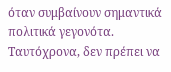όταν συμβαίνουν σημαντικά πολιτικά γεγονότα. Ταυτόχρονα, δεν πρέπει να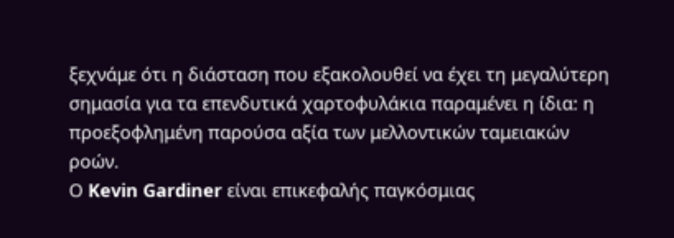ξεχνάμε ότι η διάσταση που εξακολουθεί να έχει τη μεγαλύτερη σημασία για τα επενδυτικά χαρτοφυλάκια παραμένει η ίδια: η προεξοφλημένη παρούσα αξία των μελλοντικών ταμειακών ροών.
Ο Kevin Gardiner είναι επικεφαλής παγκόσμιας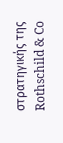στρατηγικής της Rothschild & Co